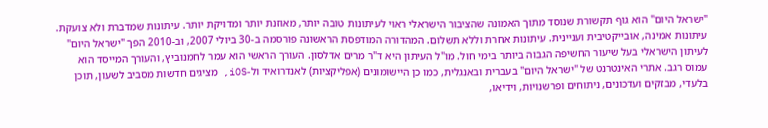"ישראל היום" הוא גוף תקשורת שנוסד מתוך האמונה שהציבור הישראלי ראוי לעיתונות טובה יותר, מאוזנת יותר ומדויקת יותר. עיתונות שמדברת ולא צועקת. עיתונות אמינה, אובייקטיבית ועניינית. עיתונות אחרת וללא תשלום. המהדורה המודפסת הראשונה פורסמה ב-30 ביולי 2007, וב-2010 הפך "ישראל היום" לעיתון הישראלי בעל שיעור החשיפה הגבוה ביותר בימי חול. מו"ל העיתון היא ד"ר מרים אדלסון. העורך הראשי הוא עמר לחמנוביץ, והעורך המייסד הוא עמוס רגב. אתרי האינטרנט של "ישראל היום" בעברית ובאנגלית, כמו כן היישומונים (אפליקציות) לאנדרואיד ול-iOS, מציגים חדשות מסביב לשעון, תוכן בלעדי, מבזקים ועדכונים, ניתוחים ופרשנויות, וידיאו,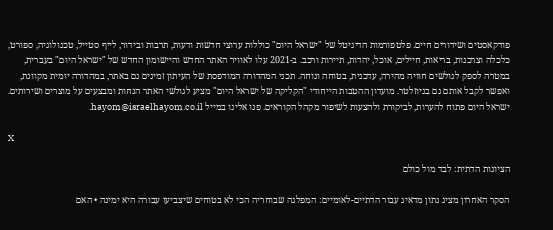פודקאסטים ושידורים חיים. פלטפורמות הדיגיטל של "ישראל היום" כוללות ערוצי חדשות ודעות, תרבות ובידור, לייף סטייל, טכנולוגיה, ספורט, כלכלה וצרכנות, בריאות, חיילים, אוכל, יהדות, תיירות ורכב. ב-2021 עלו לאוויר האתר החדש והיישומון החדש של "ישראל היום" בעברית, במטרה לספק לגולשים חוויה מהירה, עדכנית, בטוחה ונוחה. תכני המהדורה המודפסת של העיתון זמינים גם באתר, במהדורה יומית מקוונת, ואפשר לקבל אותם גם בניוזלטר. מועדון ההטבות הייחודי "הקליקה של ישראל היום" מציע לגולשי האתר הנחות ומבצעים על מוצרים ושירותים. ישראל היום פתוח להערות, לביקורת ולהצעות לשיפור מקהל הקוראים. פנו אלינו במייל hayom@israelhayom.co.il.

X

הציונות הדתית: לבד מול כולם

הסקר האחרון מציג נתון מדאיג עבור הדתיים-לאומיים: המפלגה שבוחריה הכי לא בטוחים שיצביעו עבורה היא ימינה • האם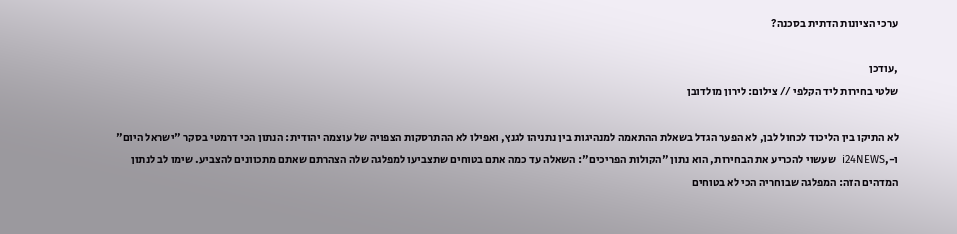ערכי הציונות הדתית בסכנה?

,עודכן
שלטי בחירות ליד הקלפי // צילום: לירון מולדובן

לא התיקו בין הליכוד לכחול לבן, לא הפער הגדל בשאלת ההתאמה למנהיגות בין נתניהו לגנץ, ואפילו לא ההתרסקות הצפויה של עוצמה יהודית: הנתון הכי דרמטי בסקר "ישראל היום" ו-,i24NEWS  שעשוי להכריע את הבחירות, הוא נתון "הקולות הפריכים": השאלה עד כמה אתם בטוחים שתצביעו למפלגה שלה הצהרתם שאתם מתכוונים להצביע. שימו לב לנתון המדהים הזה: המפלגה שבוחריה הכי לא בטוחים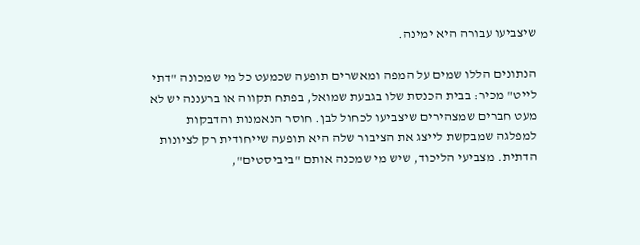שיצביעו עבורה היא ימינה.

הנתונים הללו שמים על המפה ומאשרים תופעה שכמעט כל מי שמכונה "דתי לייט" מכיר: בבית הכנסת שלו בגבעת שמואל, בפתח תקווה או ברעננה יש לא מעט חברים שמצהירים שיצביעו לכחול לבן. חוסר הנאמנות והדבקות למפלגה שמבקשת לייצג את הציבור שלה היא תופעה שייחודית רק לציונות הדתית. מצביעי הליכוד, שיש מי שמכנה אותם "ביביסטים",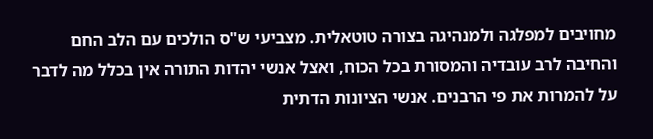מחויבים למפלגה ולמנהיגה בצורה טוטאלית. מצביעי ש"ס הולכים עם הלב החם והחיבה לרב עובדיה והמסורת בכל הכוח, ואצל אנשי יהדות התורה אין בכלל מה לדבר על להמרות את פי הרבנים. אנשי הציונות הדתית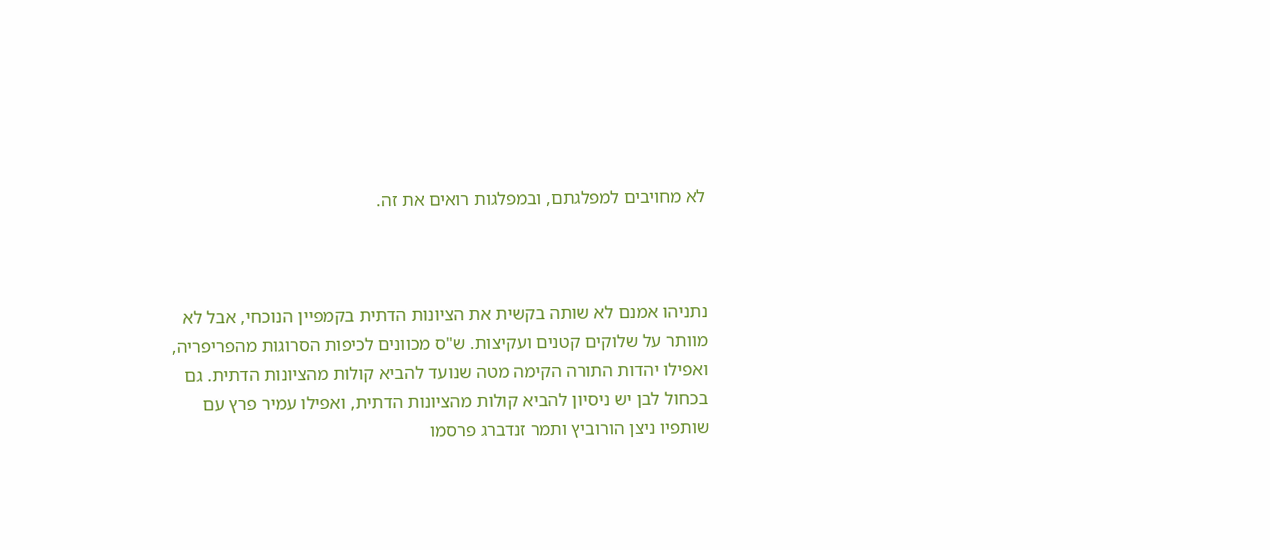לא מחויבים למפלגתם, ובמפלגות רואים את זה.



נתניהו אמנם לא שותה בקשית את הציונות הדתית בקמפיין הנוכחי, אבל לא מוותר על שלוקים קטנים ועקיצות. ש"ס מכוונים לכיפות הסרוגות מהפריפריה, ואפילו יהדות התורה הקימה מטה שנועד להביא קולות מהציונות הדתית. גם בכחול לבן יש ניסיון להביא קולות מהציונות הדתית, ואפילו עמיר פרץ עם שותפיו ניצן הורוביץ ותמר זנדברג פרסמו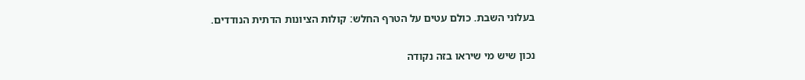בעלוני השבת. כולם עטים על הטרף החלש: קולות הציונות הדתית הנודדים.

נכון שיש מי שיראו בזה נקודה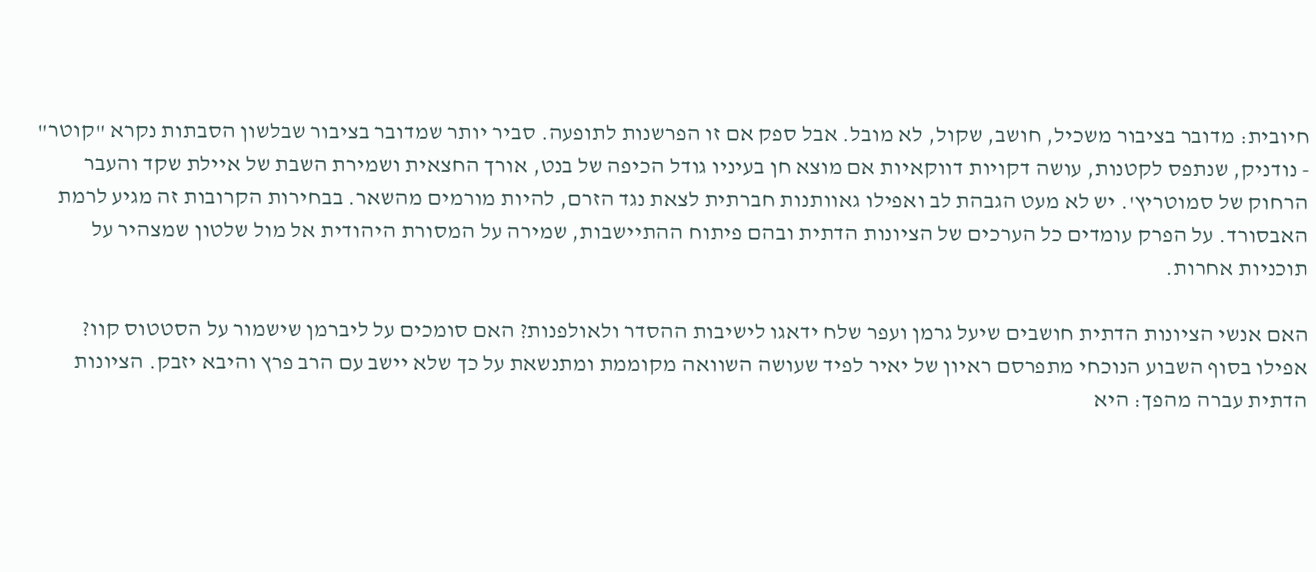חיובית: מדובר בציבור משכיל, חושב, שקול, לא מובל. אבל ספק אם זו הפרשנות לתופעה. סביר יותר שמדובר בציבור שבלשון הסבתות נקרא "קוטר" - נודניק, שנתפס לקטנות, עושה דקויות דווקאיות אם מוצא חן בעיניו גודל הכיפה של בנט, אורך החצאית ושמירת השבת של איילת שקד והעבר הרחוק של סמוטריץ'. יש לא מעט הגבהת לב ואפילו גאוותנות חברתית לצאת נגד הזרם, להיות מורמים מהשאר. בבחירות הקרובות זה מגיע לרמת האבסורד. על הפרק עומדים כל הערכים של הציונות הדתית ובהם פיתוח ההתיישבות, שמירה על המסורת היהודית אל מול שלטון שמצהיר על תוכניות אחרות.

האם אנשי הציונות הדתית חושבים שיעל גרמן ועפר שלח ידאגו לישיבות ההסדר ולאולפנות? האם סומכים על ליברמן שישמור על הסטטוס קוו? אפילו בסוף השבוע הנוכחי מתפרסם ראיון של יאיר לפיד שעושה השוואה מקוממת ומתנשאת על כך שלא יישב עם הרב פרץ והיבא יזבק. הציונות הדתית עברה מהפך: היא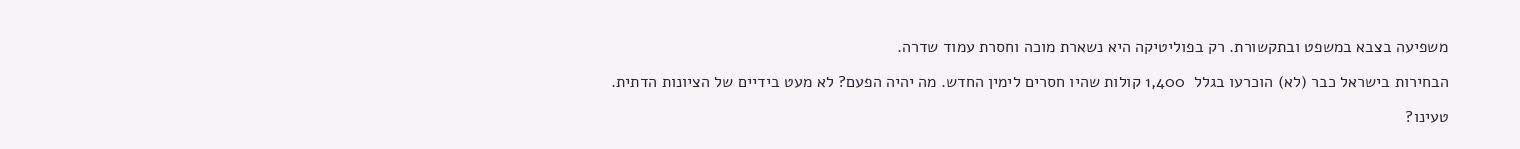משפיעה בצבא במשפט ובתקשורת. רק בפוליטיקה היא נשארת מוכה וחסרת עמוד שדרה.

הבחירות בישראל כבר (לא) הוכרעו בגלל  1,400 קולות שהיו חסרים לימין החדש. מה יהיה הפעם? לא מעט בידיים של הציונות הדתית.

טעינו?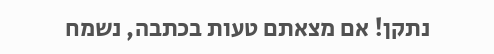נתקן! אם מצאתם טעות בכתבה, נשמח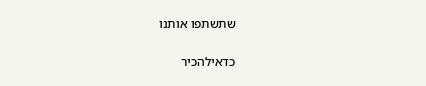שתשתפו אותנו

כדאילהכיר